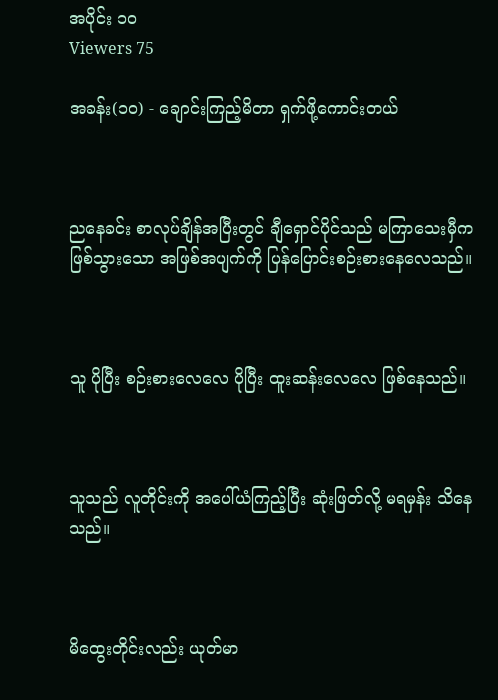အပိုင်း ၁၀
Viewers 75

အခန်း(၁၀) - ချောင်းကြည့်မိတာ ရှက်ဖို့ကောင်းတယ်



ညနေခင်း စာလုပ်ချိန်အပြီးတွင် ချီရှောင်ပိုင်သည် မကြာသေးမှီက ဖြစ်သွားသော အဖြစ်အပျက်ကို ပြန်ပြောင်းစဉ်းစားနေလေသည်။



သူ ပိုပြီး စဉ်းစားလေလေ ပိုပြီး ထူးဆန်းလေလေ ဖြစ်နေသည်။



သူသည် လူတိုင်းကို အပေါ်ယံကြည့်ပြီး ဆုံးဖြတ်လို့ မရမှန်း သိနေသည်။



မိထွေးတိုင်းလည်း ယုတ်မာ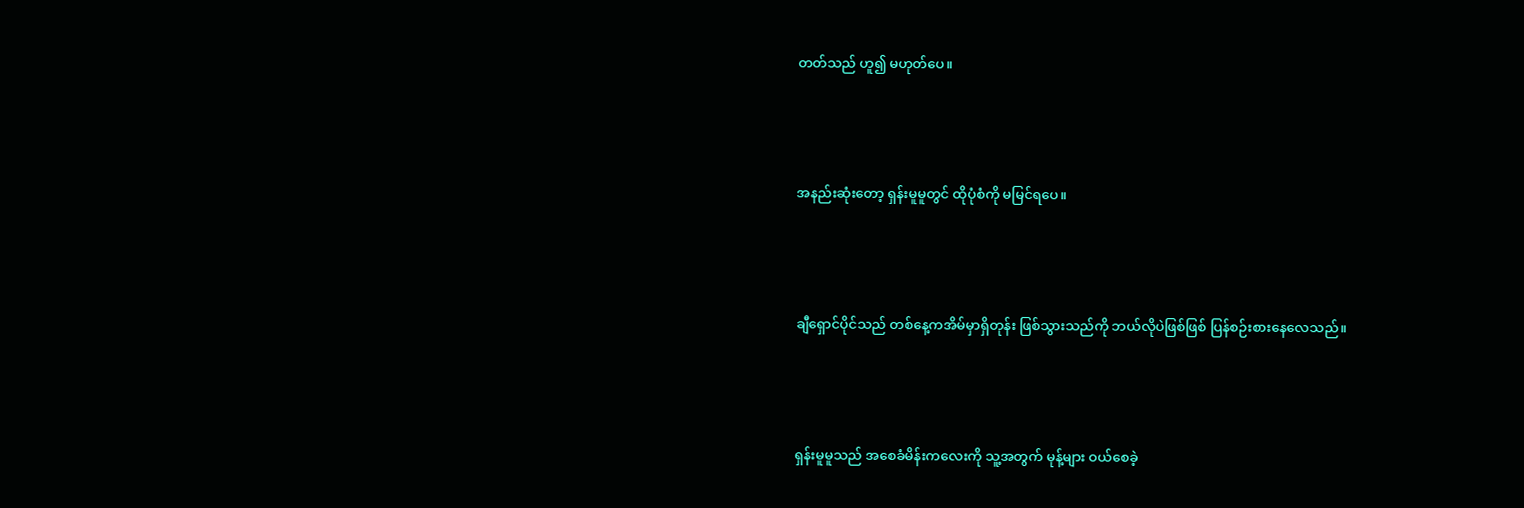တတ်သည် ဟူ၍ မဟုတ်ပေ။



အနည်းဆုံးတော့ ရှန်းမူမူတွင် ထိုပုံစံကို မမြင်ရပေ။



ချီရှောင်ပိုင်သည် တစ်နေ့ကအိမ်မှာရှိတုန်း ဖြစ်သွားသည်ကို ဘယ်လိုပဲဖြစ်ဖြစ် ပြန်စဉ်းစားနေလေသည်။



ရှန်းမူမူသည် အစေခံမိန်းကလေးကို သူ့အတွက် မုန့်များ ဝယ်စေခဲ့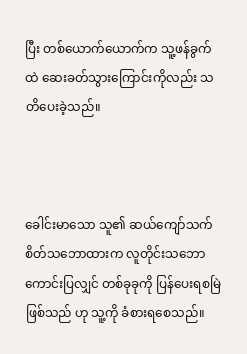ပြီး တစ်ယောက်ယောက်က သူ့ဖန်ခွက်ထဲ ဆေးခတ်သွားကြောင်းကိုလည်း သတိပေးခဲ့သည်။



ခေါင်းမာသော သူ၏ ဆယ်ကျော်သက် စိတ်သဘောထားက လူတိုင်းသဘောကောင်းပြလျှင် တစ်ခုခုကို ပြန်ပေးရစမြဲဖြစ်သည် ဟု သူ့ကို ခံစားရစေသည်။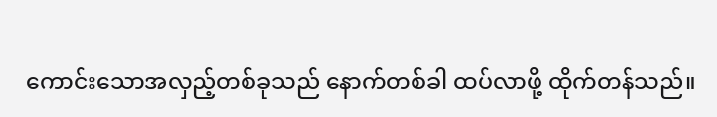ကောင်းသောအလှည့်တစ်ခုသည် နောက်တစ်ခါ ထပ်လာဖို့ ထိုက်တန်သည်။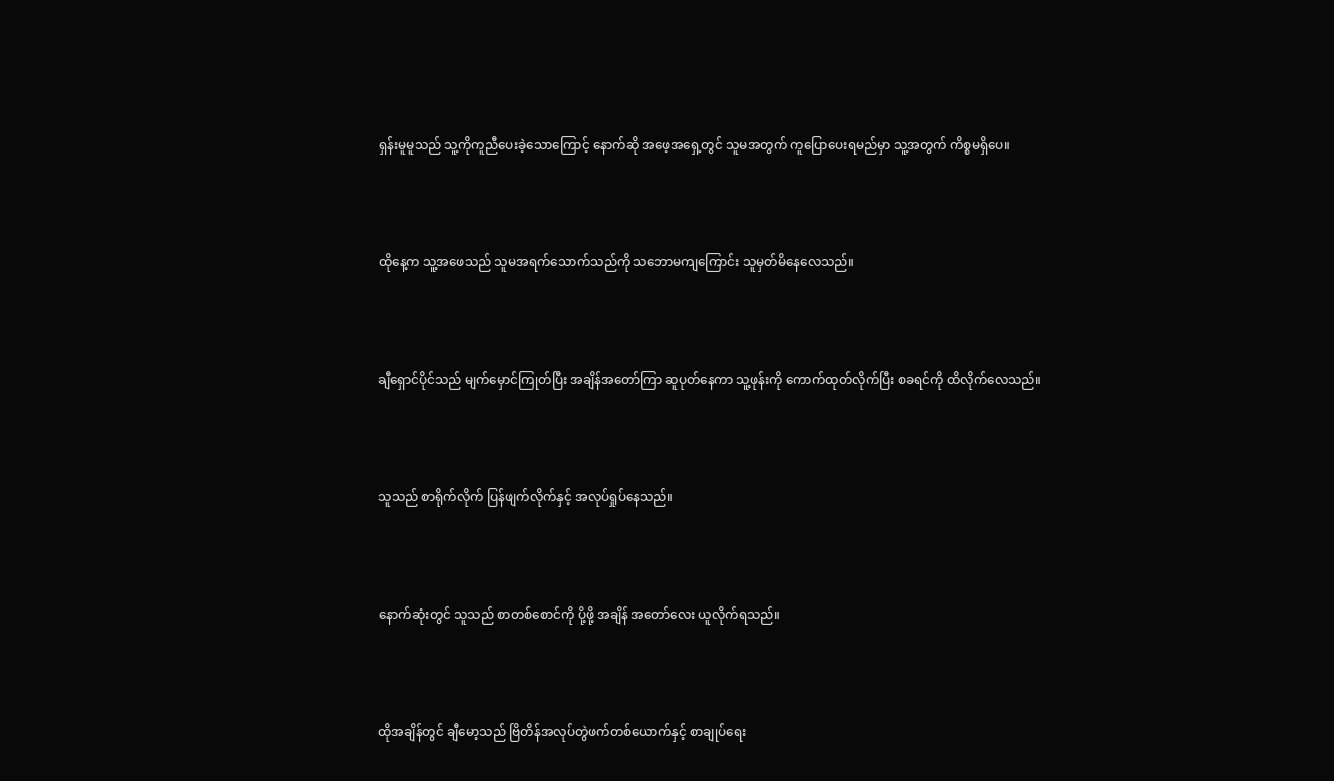ရှန်းမူမူသည် သူ့ကိုကူညီပေးခဲ့သောကြောင့် နောက်ဆို အဖေ့အရှေ့တွင် သူမအတွက် ကူပြောပေးရမည်မှာ သူ့အတွက် ကိစ္စမရှိပေ။



ထိုနေ့က သူ့အဖေသည် သူမအရက်သောက်သည်ကို သဘောမကျကြောင်း သူမှတ်မိနေလေသည်။



ချီရှောင်ပိုင်သည် မျက်မှောင်ကြုတ်ပြီး အချိန်အတော်ကြာ ဆူပုတ်နေကာ သူ့ဖုန်းကို ကောက်ထုတ်လိုက်ပြီး စခရင်ကို ထိလိုက်လေသည်။



သူသည် စာရိုက်လိုက် ပြန်ဖျက်လိုက်နှင့် အလုပ်ရှုပ်နေသည်။



နောက်ဆုံးတွင် သူသည် စာတစ်စောင်ကို ပို့ဖို့ အချိန် အတော်လေး ယူလိုက်ရသည်။



ထိုအချိန်တွင် ချီမော့သည် ဗြိတိန်အလုပ်တွဲဖက်တစ်ယောက်နှင့် စာချုပ်ရေး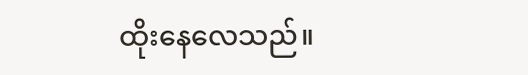ထိုးနေလေသည်။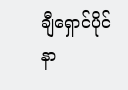ချီရှောင်ပိုင်နာ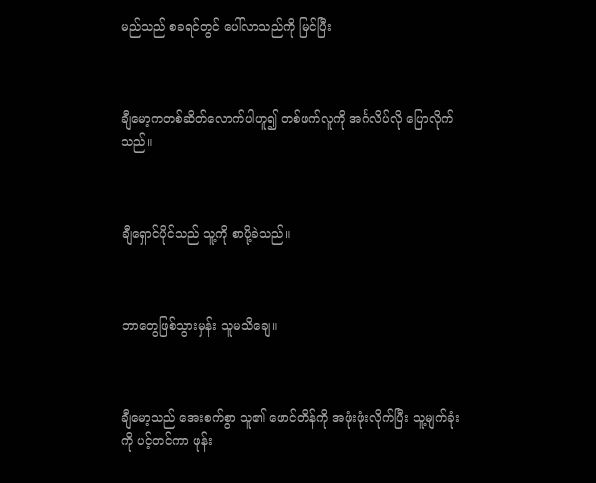မည်သည် စခရင်တွင် ပေါ်လာသည်ကို မြင်ပြီး



ချီမော့ကတစ်ဆိတ်လောက်ပါဟူ၍ တစ်ဖက်လူကို အင်္ဂလိပ်လို ပြောလိုက်သည်။



ချီရှောင်ပိုင်သည် သူ့ကို စာပို့ခဲသည်။



ဘာတွေဖြစ်သွားမှန်း သူမသိချေ။



ချီမော့သည် အေးစက်စွာ သူ၏ ဖောင်တိန်ကို အဖုံးဖုံးလိုက်ပြီး သူ့မျက်ခုံးကို ပင့်တင်ကာ ဖုန်း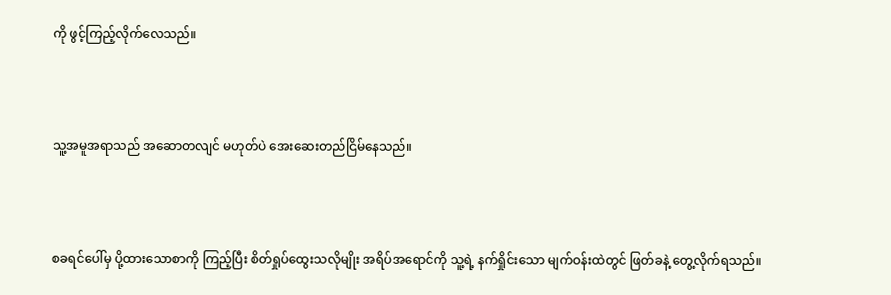ကို ဖွင့်ကြည့်လိုက်လေသည်။



သူ့အမူအရာသည် အဆောတလျင် မဟုတ်ပဲ အေးဆေးတည်ငြိမ်နေသည်။



စခရင်ပေါ်မှ ပို့ထားသောစာကို ကြည့်ပြီး စိတ်ရှုပ်ထွေးသလိုမျိုး အရိပ်အရောင်ကို သူ့ရဲ့ နက်ရှိုင်းသော မျက်ဝန်းထဲတွင် ဖြတ်ခနဲ့ တွေ့လိုက်ရသည်။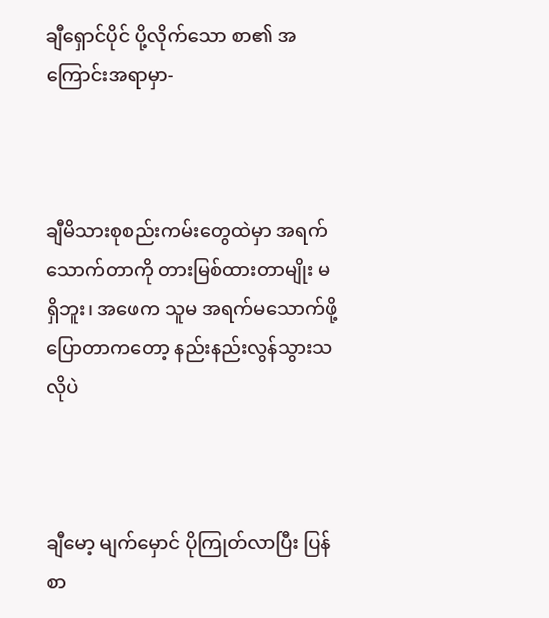ချီရှောင်ပိုင် ပို့လိုက်သော စာ၏ အကြောင်းအရာမှာ-



ချီမိသားစုစည်းကမ်းတွေထဲမှာ အရက်သောက်တာကို တားမြစ်ထားတာမျိုး မရှိဘူး၊ အဖေက သူမ အရက်မသောက်ဖို့ ပြောတာကတော့ နည်းနည်းလွန်သွားသလိုပဲ



ချီမော့ မျက်မှောင် ပိုကြုတ်လာပြီး ပြန်စာ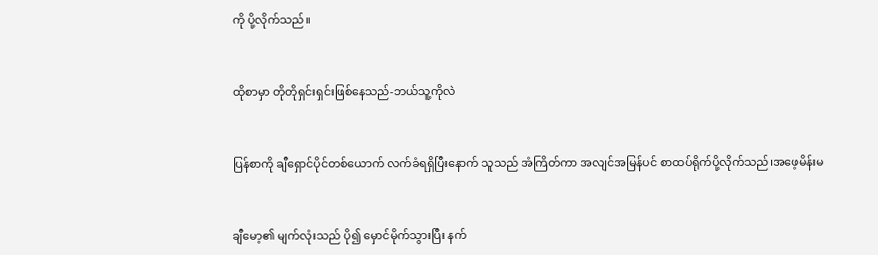ကို ပို့လိုက်သည်။



ထိုစာမှာ တိုတိုရှင်းရှင်းဖြစ်နေသည်-ဘယ်သူ့ကိုလဲ



ပြန်စာကို ချီရှောင်ပိုင်တစ်ယောက် လက်ခံရရှိပြီးနောက် သူသည် အံကြိတ်ကာ အလျင်အမြန်ပင် စာထပ်ရိုက်ပို့လိုက်သည်၊အဖေ့မိန်းမ



ချီမော့၏ မျက်လုံးသည် ပို၍ မှောင်မိုက်သွားပြီး နက်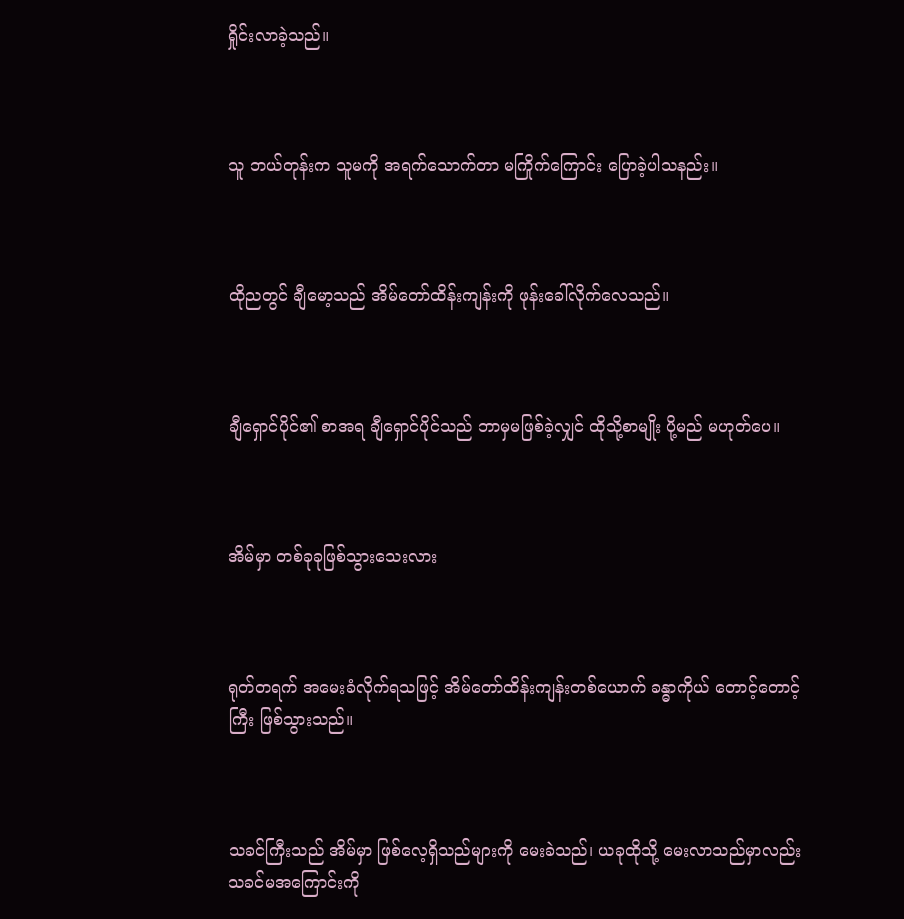ရှိုင်းလာခဲ့သည်။



သူ ဘယ်တုန်းက သူမကို အရက်သောက်တာ မကြိုက်ကြောင်း ပြောခဲ့ပါသနည်း။



ထိုညတွင် ချီမော့သည် အိမ်တော်ထိန်းကျန်းကို ဖုန်းခေါ်လိုက်လေသည်။



ချီရှောင်ပိုင်၏ စာအရ ချီရှောင်ပိုင်သည် ဘာမှမဖြစ်ခဲ့လျှင် ထိုသို့စာမျိုး ပို့မည် မဟုတ်ပေ။



အိမ်မှာ တစ်ခုခုဖြစ်သွားသေးလား



ရုတ်တရက် အမေးခံလိုက်ရသဖြင့် အိမ်တော်ထိန်းကျန်းတစ်ယောက် ခန္ဓာကိုယ် တောင့်တောင့်ကြီး ဖြစ်သွားသည်။



သခင်ကြီးသည် အိမ်မှာ ဖြစ်လေ့ရှိသည်များကို မေးခဲသည်၊ ယခုထိုသို့ မေးလာသည်မှာလည်း သခင်မအကြောင်းကို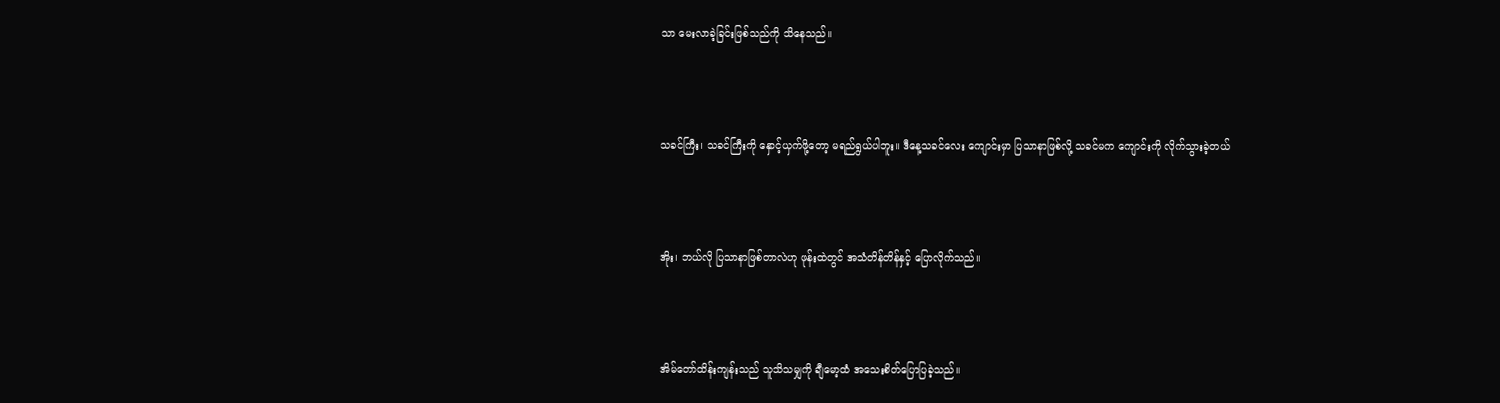သာ မေးလာခဲ့ခြင်းဖြစ်သည်ကို သိနေသည်။



သခင်ကြီး၊ သခင်ကြီးကို နှောင့်ယှက်ဖို့တော့ မရည်ရွယ်ပါဘူး။ ဒီနေ့သခင်လေး ကျောင်းမှာ ပြသာနာဖြစ်လို့ သခင်မက ကျောင်းကို လိုက်သွားခဲ့တယ်



အိုး၊ ဘယ်လို ပြသာနာဖြစ်တာလဲဟု ဖုန်းထဲတွင် အသံတိန်တိန်နှင့် ပြောလိုက်သည်။



အိမ်တော်ထိန်းကျန်းသည် သူသိသမျှကို ချီမော့ထံ အသေးစိတ်ပြောပြခဲ့သည်။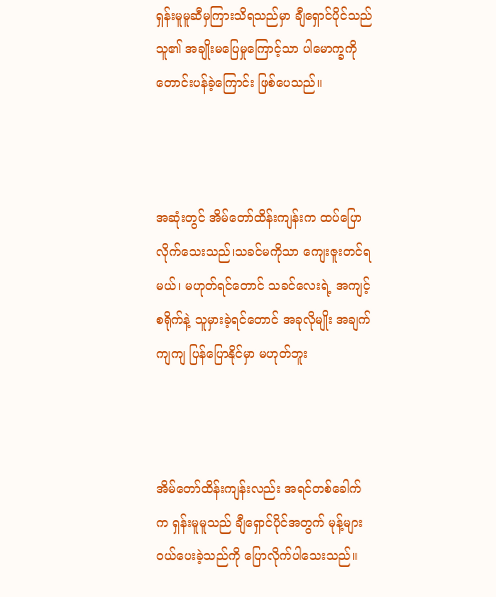ရှန်းမူမူဆီမှကြားသိရသည်မှာ ချီရှောင်ပိုင်သည် သူ၏ အချိုးမပြေမှုကြောင့်သာ ပါမောက္ခကို တောင်းပန်ခဲ့ကြောင်း ဖြစ်ပေသည်။



အဆုံးတွင် အိမ်တော်ထိန်းကျန်းက ထပ်ပြောလိုက်သေးသည်၊သခင်မကိုသာ ကျေးဇူးတင်ရမယ်၊ မဟုတ်ရင်တောင် သခင်လေးရဲ့ အကျင့်စရိုက်နဲ့ သူမှားခဲ့ရင်တောင် အခုလိုမျိုး အချက်ကျကျ ပြန်ပြောနိုင်မှာ မဟုတ်ဘူး



အိမ်တော်ထိန်းကျန်းလည်း အရင်တစ်ခေါက်က ရှန်းမူမူသည် ချီရှောင်ပိုင်အတွက် မုန့်များ ဝယ်ပေးခဲ့သည်ကို ပြောလိုက်ပါသေးသည်။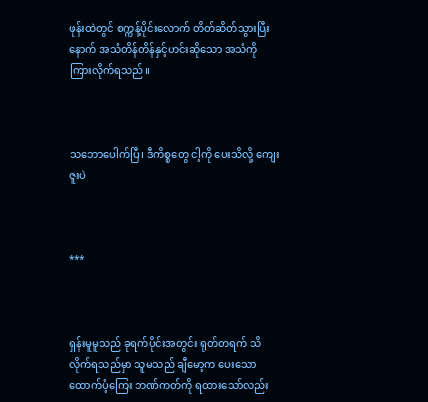ဖုန်းထဲတွင် စက္ကန့်ပိုင်းလောက် တိတ်ဆိတ်သွားပြီးနောက် အသံတိန်တိန်နှင့်ဟင်းဆိုသော အသံကို ကြားလိုက်ရသည်။



သဘောပေါက်ပြီ၊ ဒီကိစ္စတွေ ငါ့ကို ပေးသိလို့ ကျေးဇူးပဲ



***



ရှန်းမူမူသည် ခုရက်ပိုင်းအတွင်း ရုတ်တရက် သိလိုက်ရသည်မှာ သူမသည် ချီမော့က ပေးသော ထောက်ပံ့ကြေး ဘဏ်ကတ်ကို ရထားသော်လည်း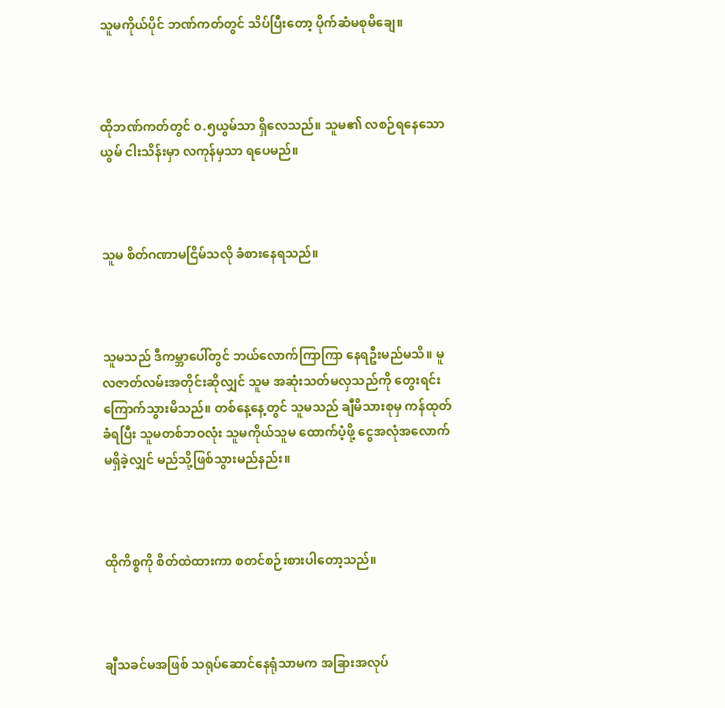သူမကိုယ်ပိုင် ဘဏ်ကတ်တွင် သိပ်ပြီးတော့ ပိုက်ဆံမစုမိချေ။



ထိုဘဏ်ကတ်တွင် ၀.၅ယွမ်သာ ရှိလေသည်။ သူမ၏ လစဉ်ရနေသော ယွမ် ငါးသိန်းမှာ လကုန်မှသာ ရပေမည်။



သူမ စိတ်ဂဏာမငြိမ်သလို ခံစားနေရသည်။



သူမသည် ဒီကမ္ဘာပေါ်တွင် ဘယ်လောက်ကြာကြာ နေရဦးမည်မသိ။ မူလဇာတ်လမ်းအတိုင်းဆိုလျှင် သူမ အဆုံးသတ်မလှသည်ကို တွေးရင်း ကြောက်သွားမိသည်။ တစ်နေ့နေ့တွင် သူမသည် ချီမိသားစုမှ ကန်ထုတ်ခံရပြီး သူမတစ်ဘဝလုံး သူမကိုယ်သူမ ထောက်ပံ့ဖို့ ငွေအလုံအလောက် မရှိခဲ့လျှင် မည်သို့ဖြစ်သွားမည်နည်း။



ထိုကိစ္စကို စိတ်ထဲထားကာ စတင်စဉ်းစားပါတော့သည်။



ချီသခင်မအဖြစ် သရုပ်ဆောင်နေရုံသာမက အခြားအလုပ်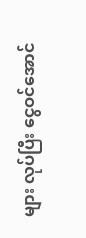များ လုပ်ပြီး ငွေဝင်အောင်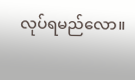လုပ်ရမည်လော။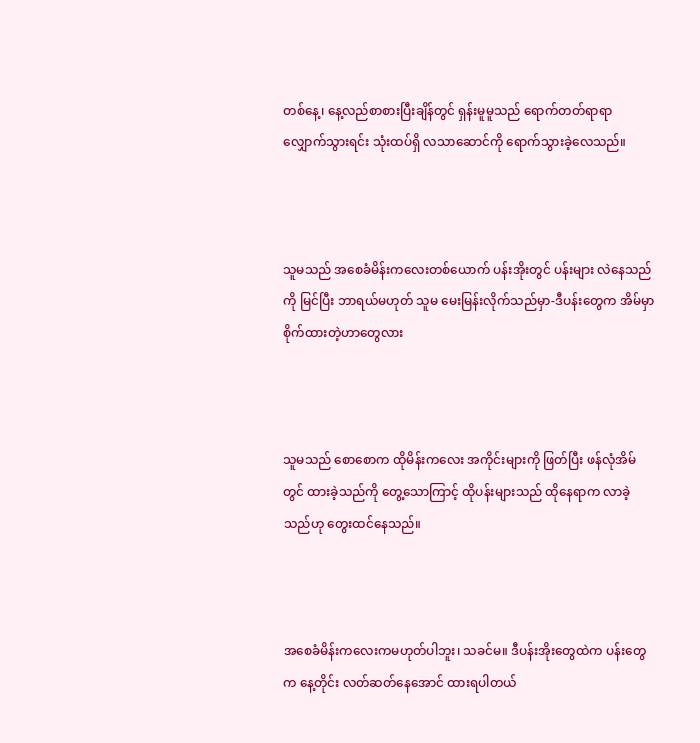တစ်နေ့၊ နေ့လည်စာစားပြီးချိန်တွင် ရှန်းမူမူသည် ရောက်တတ်ရာရာ လျှောက်သွားရင်း သုံးထပ်ရှိ လသာဆောင်ကို ရောက်သွားခဲ့လေသည်။



သူမသည် အစေခံမိန်းကလေးတစ်ယောက် ပန်းအိုးတွင် ပန်းများ လဲနေသည်ကို မြင်ပြီး ဘာရယ်မဟုတ် သူမ မေးမြန်းလိုက်သည်မှာ-ဒီပန်းတွေက အိမ်မှာ စိုက်ထားတဲ့ဟာတွေလား



သူမသည် စောစောက ထိုမိန်းကလေး အကိုင်းများကို ဖြတ်ပြီး ဖန်လုံအိမ်တွင် ထားခဲ့သည်ကို တွေ့သောကြာင့် ထိုပန်းများသည် ထိုနေရာက လာခဲ့သည်ဟု တွေးထင်နေသည်။



အစေခံမိန်းကလေးကမဟုတ်ပါဘူး၊ သခင်မ။ ဒီပန်းအိုးတွေထဲက ပန်းတွေက နေ့တိုင်း လတ်ဆတ်နေအောင် ထားရပါတယ်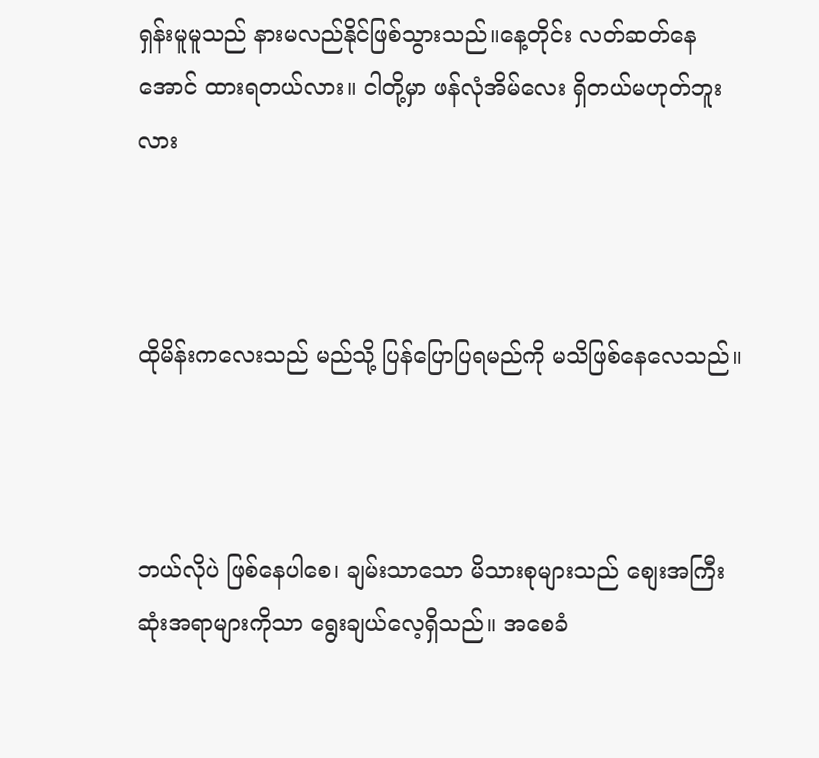ရှန်းမူမူသည် နားမလည်နိုင်ဖြစ်သွားသည်။နေ့တိုင်း လတ်ဆတ်နေအောင် ထားရတယ်လား။ ငါတို့မှာ ဖန်လုံအိမ်လေး ရှိတယ်မဟုတ်ဘူးလား



ထိုမိန်းကလေးသည် မည်သို့ ပြန်ပြောပြရမည်ကို မသိဖြစ်နေလေသည်။



ဘယ်လိုပဲ ဖြစ်နေပါစေ၊ ချမ်းသာသော မိသားစုများသည် စျေးအကြီးဆုံးအရာများကိုသာ ရွေးချယ်လေ့ရှိသည်။ အစေခံ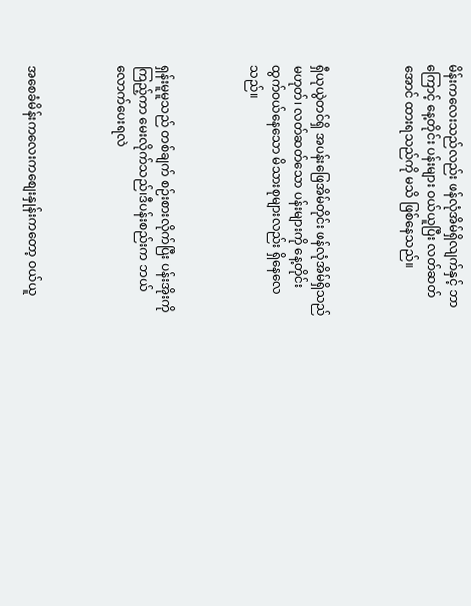မိန်းကလေးသည်လည်း ဖန်လုံအိမ်ရှိလျက်နှင့် ဘာကြောင့် နေ့တိုင်း ပန်းများ ဝယ်ယူပြီး လတ်ဆတ်အောင် ထားရသည်ကို မသိ ဖြစ်နေသည်။



ရှီယုယွဲတင်ရှိ အပန်းဖြေအိမ်တိုင်း ဖန်လုံအိမ်ရှိသည် မဟုတ်၊ လတ်ဆတ်သော ပန်းများကို နေ့တိုင်း ထွက်ဝယ်နေသော မိသားစုများလည်း ရှိနေလေသည်။



ရှန်းမူမူသည် တစ်ချက် စဉ်းစားလိုက်ပြီး ပန်းအိုးကို ကြည့်ကာ မေးလိုက်သည်၊ဒီပန်းစည်းက ဘယ်လောက်ပေးရလဲ



အစေခံမိန်းကလေးကစျေးနှုန်းကတော့ ဝယ်ယူ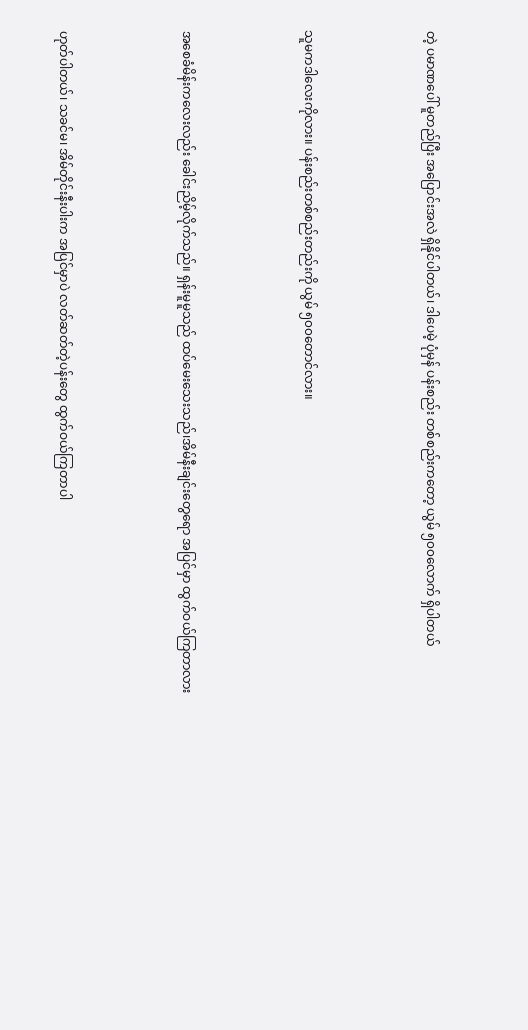တဲ့ ပမာဏပေါ် မူတည်ပြီး အပြောင်းအလဲ ရှိနိုင်ပါတယ်၊ ဒါပေမဲ့ ပုံမှန် ပန်းစည်း တစ်စည်းကတော့ ယွမ် ၅၀၀လောက် ရှိပါတယ်



သူမကဒါလေးကိုလား။ ပန်းစည်းတစ်စည်းတည်းကို ယွမ် ၅၀၀တောင်လား။



အစေခံမိန်းကလေးလည်း ခေါင်းညိမ့်လိုက်သည်။ ရှန်းမူမူသည် ထပ်မေးသေးသည်၊အိမ်နီးချင်းတွေရော အပြင်မှာ ထွက်ဝယ်ကြတာလား



ဟုတ်ပါတယ်၊ သခင်မ၊ အိမ်တိုင်းနီးပါးက အပြင်မှာပဲ လတ်ဆတ်တဲ့ပန်းတွေ ထွက်ဝယ်ကြတာပါ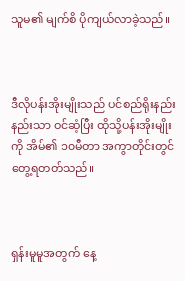သူမ၏ မျက်စိ ပိုကျယ်လာခဲ့သည်။



ဒီလိုပန်းအိုးမျိုးသည် ပင်စည်ရိုးနည်းနည်းသာ ဝင်ဆံ့ပြီး ထိုသို့ပန်းအိုးမျိုးကို အိမ်၏ ၁၀မီတာ အကွာတိုင်းတွင် တွေ့ရတတ်သည်။



ရှန်းမူမူအတွက် နေ့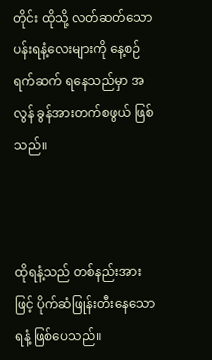တိုင်း ထိုသို့ လတ်ဆတ်သော ပန်းရနံ့လေးများကို နေ့စဉ်ရက်ဆက် ရနေသည်မှာ အလွန် ခွန်အားတက်စဖွယ် ဖြစ်သည်။



ထိုရနံ့သည် တစ်နည်းအားဖြင့် ပိုက်ဆံဖြုန်းတီးနေသော ရနံ့ ဖြစ်ပေသည်။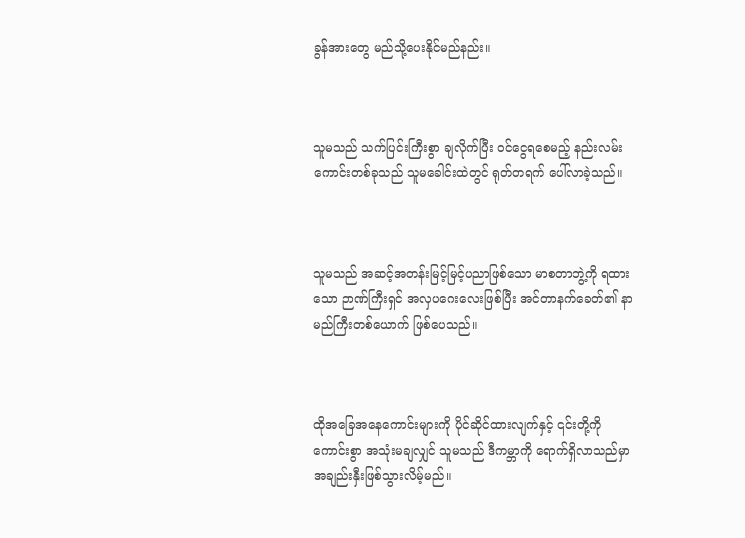ခွန်အားတွေ မည်သို့ပေးနိုင်မည်နည်း။



သူမသည် သက်ပြင်းကြီးစွာ ချလိုက်ပြီး ဝင်ငွေရစေမည့် နည်းလမ်းကောင်းတစ်ခုသည် သူမခေါင်းထဲတွင် ရုတ်တရက် ပေါ်လာခဲ့သည်။



သူမသည် အဆင့်အတန်းမြင့်မြင့်ပညာဖြစ်သော မာစတာဘွဲ့ကို ရထားသော ဉာဏ်ကြီးရှင် အလှပဂေးလေးဖြစ်ပြီး အင်တာနက်ခေတ်၏ နာမည်ကြီးတစ်ယောက် ဖြစ်ပေသည်။



ထိုအခြေအနေကောင်းများကို ပိုင်ဆိုင်ထားလျက်နှင့် ၎င်းတို့ကို ကောင်းစွာ အသုံးမချလျှင် သူမသည် ဒီကမ္ဘာကို ရောက်ရှိလာသည်မှာ အချည်းနှီးဖြစ်သွားလိမ့်မည်။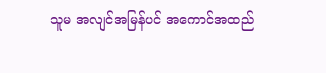သူမ အလျင်အမြန်ပင် အကောင်အထည်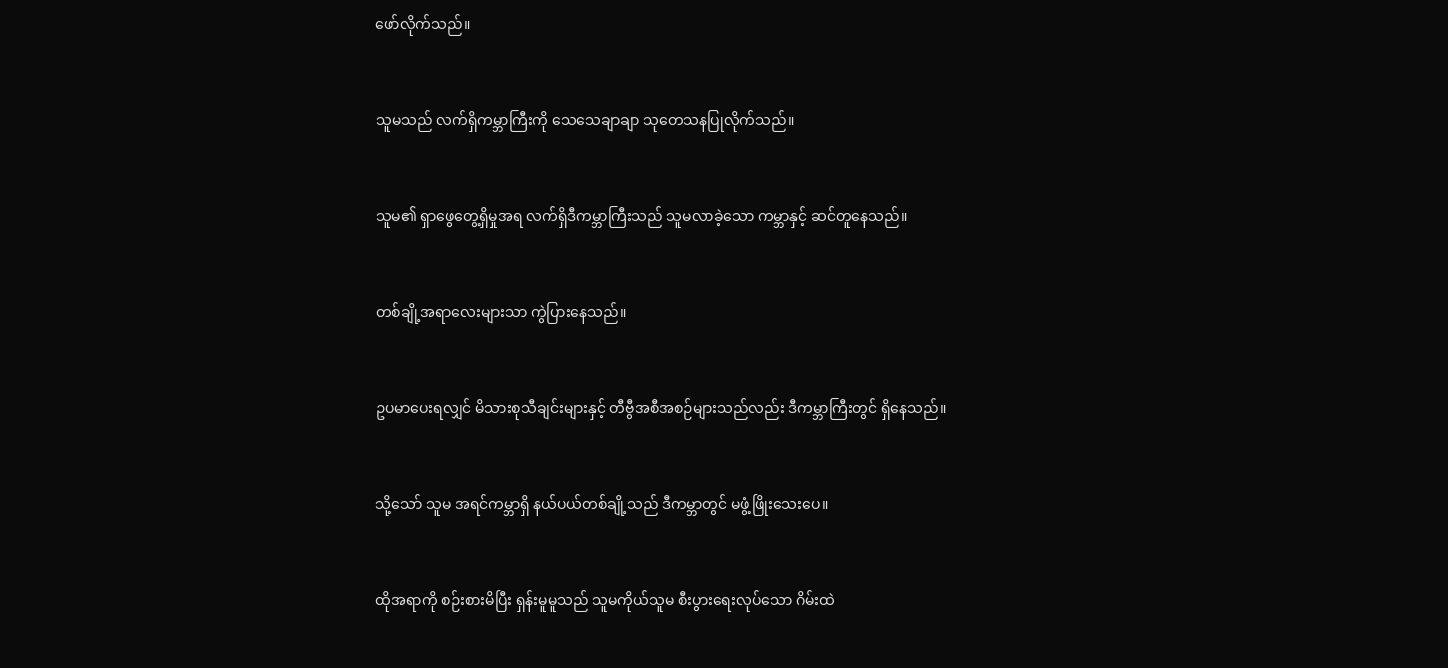ဖော်လိုက်သည်။



သူမသည် လက်ရှိကမ္ဘာကြီးကို သေသေချာချာ သုတေသနပြုလိုက်သည်။



သူမ၏ ရှာဖွေတွေ့ရှိမှုအရ လက်ရှိဒီကမ္ဘာကြီးသည် သူမလာခဲ့သော ကမ္ဘာနှင့် ဆင်တူနေသည်။



တစ်ချို့အရာလေးများသာ ကွဲပြားနေသည်။



ဥပမာပေးရလျှင် မိသားစုသီချင်းများနှင့် တီဗွီအစီအစဉ်များသည်လည်း ဒီကမ္ဘာကြီးတွင် ရှိနေသည်။



သို့သော် သူမ အရင်ကမ္ဘာရှိ နယ်ပယ်တစ်ချို့သည် ဒီကမ္ဘာတွင် မဖွံ့ဖြိုးသေးပေ။



ထိုအရာကို စဉ်းစားမိပြီး ရှန်းမူမူသည် သူမကိုယ်သူမ စီးပွားရေးလုပ်သော ဂိမ်းထဲ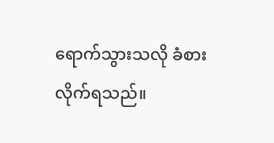ရောက်သွားသလို ခံစားလိုက်ရသည်။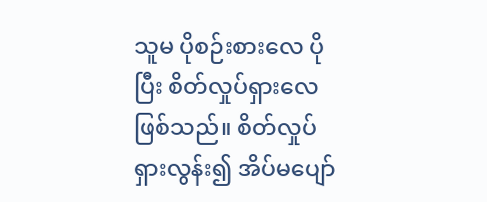သူမ ပိုစဉ်းစားလေ ပိုပြီး စိတ်လှုပ်ရှားလေဖြစ်သည်။ စိတ်လှုပ်ရှားလွန်း၍ အိပ်မပျော်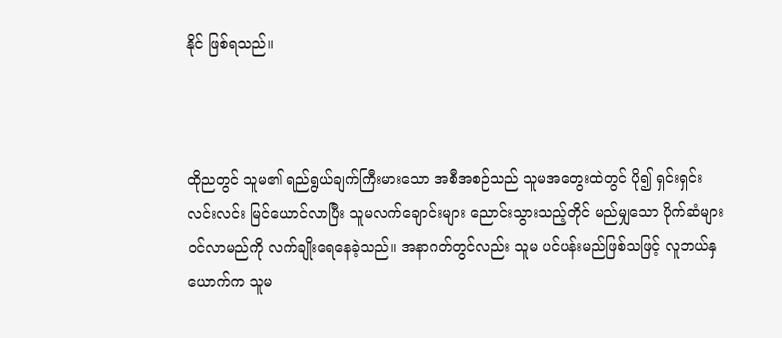နိုင် ဖြစ်ရသည်။



ထိုညတွင် သူမ၏ ရည်ရွယ်ချက်ကြီးမားသော အစီအစဉ်သည် သူမအတွေးထဲတွင် ပို၍ ရှင်းရှင်းလင်းလင်း မြင်ယောင်လာပြီး သူမလက်ချောင်းများ ညောင်းသွားသည့်တိုင် မည်မျှသော ပိုက်ဆံများဝင်လာမည်ကို လက်ချိုးရေနေခဲ့သည်။ အနာဂတ်တွင်လည်း သူမ ပင်ပန်းမည်ဖြစ်သဖြင့် လူဘယ်နှယောက်က သူမ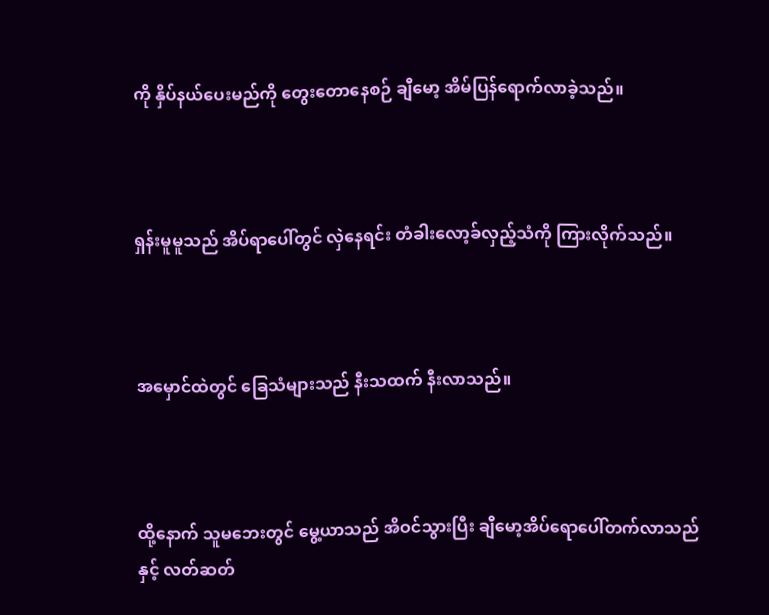ကို နှိပ်နယ်ပေးမည်ကို တွေးတောနေစဉ် ချီမော့ အိမ်ပြန်ရောက်လာခဲ့သည်။



ရှန်းမူမူသည် အိပ်ရာပေါ်တွင် လှဲနေရင်း တံခါးလော့ခ်လှည့်သံကို ကြားလိုက်သည်။



အမှောင်ထဲတွင် ခြေသံများသည် နီးသထက် နီးလာသည်။



ထို့နောက် သူမဘေးတွင် မွေ့ယာသည် အိဝင်သွားပြီး ချီမော့အိပ်ရောပေါ်တက်လာသည်နှင့် လတ်ဆတ်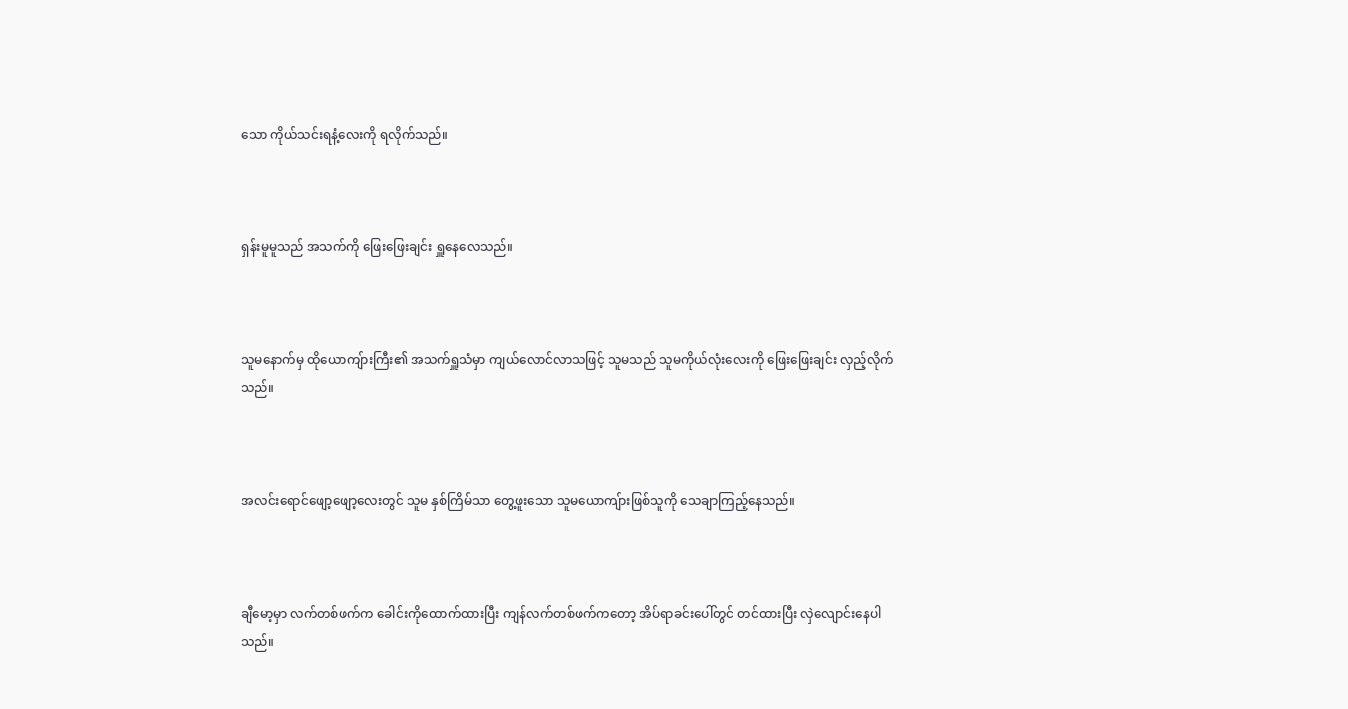သော ကိုယ်သင်းရနံ့လေးကို ရလိုက်သည်။



ရှန်းမူမူသည် အသက်ကို ဖြေးဖြေးချင်း ရှူနေလေသည်။



သူမနောက်မှ ထိုယောကျ်ားကြီး၏ အသက်ရှူသံမှာ ကျယ်လောင်လာသဖြင့် သူမသည် သူမကိုယ်လုံးလေးကို ဖြေးဖြေးချင်း လှည့်လိုက်သည်။



အလင်းရောင်ဖျော့ဖျော့လေးတွင် သူမ နှစ်ကြိမ်သာ တွေ့ဖူးသော သူမယောကျ်ားဖြစ်သူကို သေချာကြည့်နေသည်။



ချီမော့မှာ လက်တစ်ဖက်က ခေါင်းကိုထောက်ထားပြီး ကျန်လက်တစ်ဖက်ကတော့ အိပ်ရာခင်းပေါ်တွင် တင်ထားပြီး လှဲလျောင်းနေပါသည်။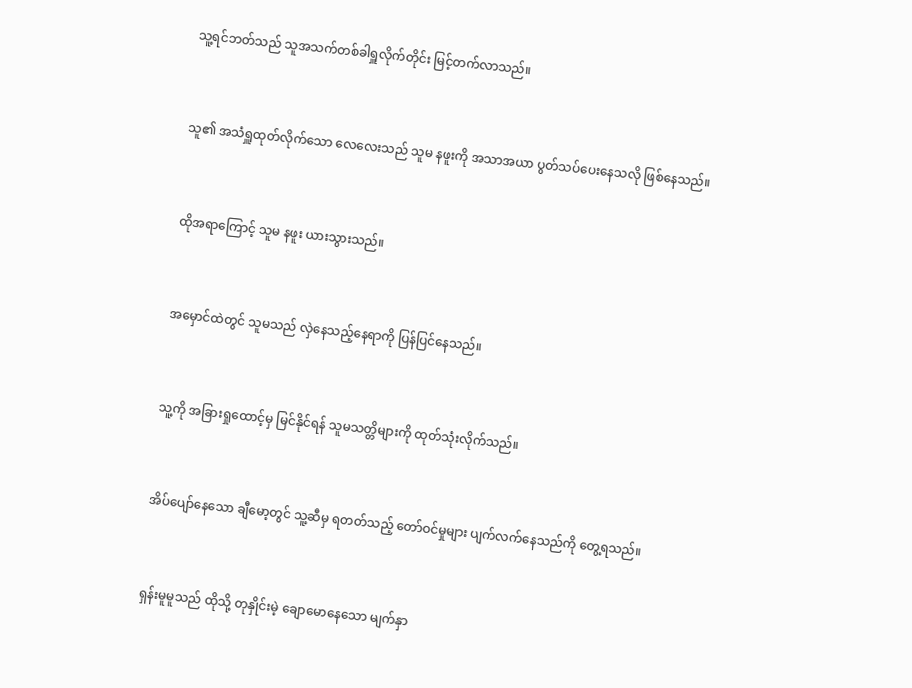သူ့ရင်ဘတ်သည် သူအသက်တစ်ခါရှူလိုက်တိုင်း မြင့်တက်လာသည်။



သူ၏ အသံရှူထုတ်လိုက်သော လေလေးသည် သူမ နဖူးကို အသာအယာ ပွတ်သပ်ပေးနေသလို ဖြစ်နေသည်။



ထိုအရာကြောင့် သူမ နဖူး ယားသွားသည်။



အမှောင်ထဲတွင် သူမသည် လှဲနေသည့်နေရာကို ပြန်ပြင်နေသည်။



သူ့ကို အခြားရှုထောင့်မှ မြင်နိုင်ရန် သူမသတ္တိများကို ထုတ်သုံးလိုက်သည်။



အိပ်ပျော်နေသော ချီမော့တွင် သူ့ဆီမှ ရတတ်သည့် တော်ဝင်မှုများ ပျက်လက်နေသည်ကို တွေ့ရသည်။



ရှန်းမူမူသည် ထိုသို့ တုနှိုင်းမဲ့ ချောမောနေသော မျက်နှာ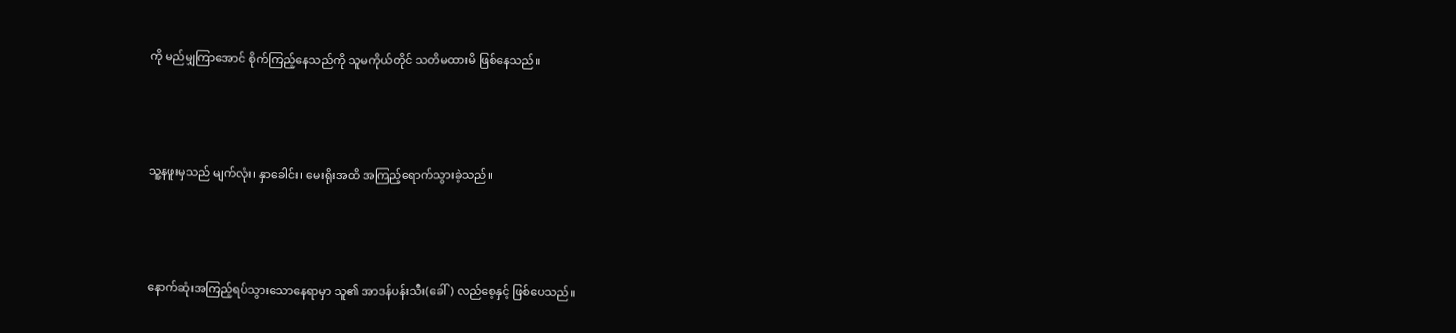ကို မည်မျှကြာအောင် စိုက်ကြည့်နေသည်ကို သူမကိုယ်တိုင် သတိမထားမိ ဖြစ်နေသည်။



သူ့နဖူးမှသည် မျက်လုံး၊ နှာခေါင်း၊ မေးရိုးအထိ အကြည့်ရောက်သွားခဲ့သည်။



နောက်ဆုံးအကြည့်ရပ်သွားသောနေရာမှာ သူ၏ အာဒန်ပန်းသီး(ခေါ်) လည်စေ့နှင့် ဖြစ်ပေသည်။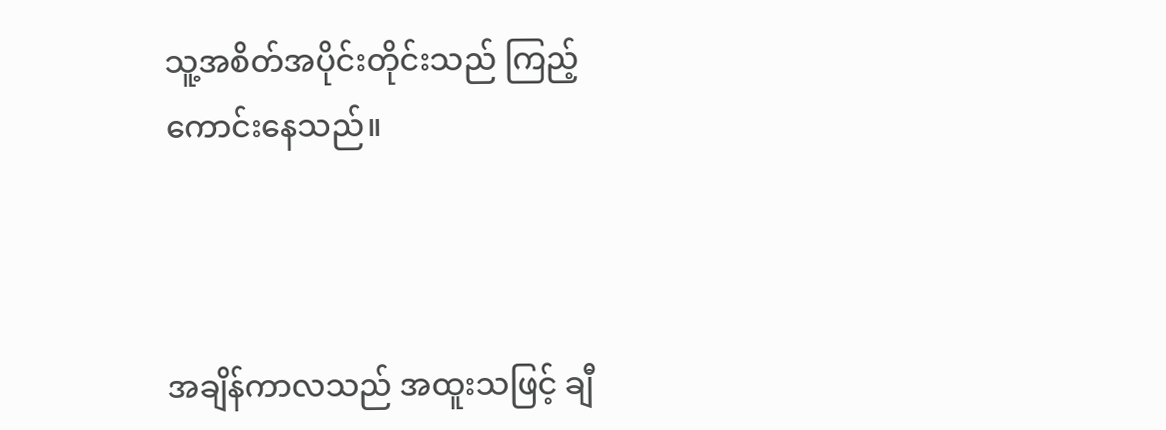သူ့အစိတ်အပိုင်းတိုင်းသည် ကြည့်ကောင်းနေသည်။



အချိန်ကာလသည် အထူးသဖြင့် ချီ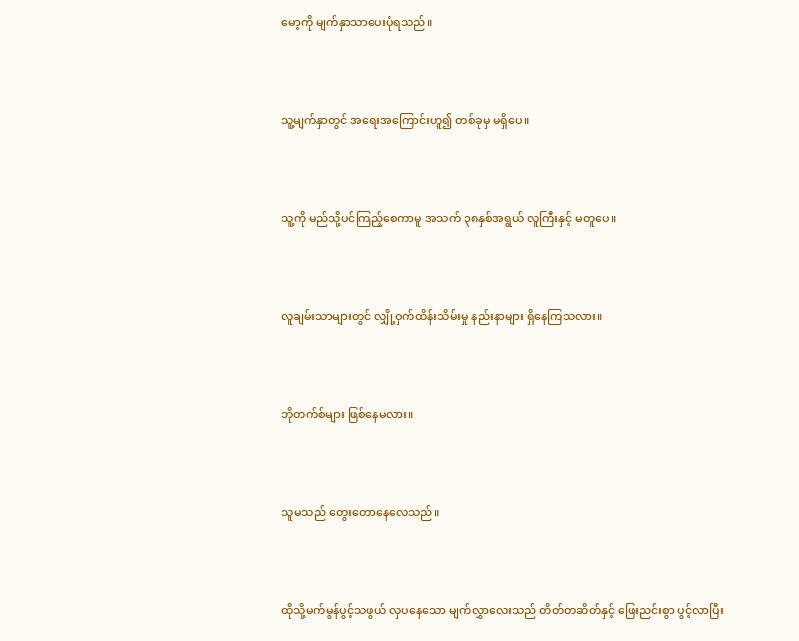မော့ကို မျက်နှာသာပေးပုံရသည်။



သူ့မျက်နှာတွင် အရေးအကြောင်းဟူ၍ တစ်ခုမှ မရှိပေ။



သူ့ကို မည်သို့ပင်ကြည့်စေကာမူ အသက် ၃၈နှစ်အရွယ် လူကြီးနှင့် မတူပေ။



လူချမ်းသာများတွင် လျှို့ဝှက်ထိန်းသိမ်းမှု နည်းနာများ ရှိနေကြသလား။



ဘိုတက်စ်များ ဖြစ်နေမလား။



သူမသည် တွေးတောနေလေသည်။



ထိုသို့မက်မွန်ပွင့်သဖွယ် လှပနေသော မျက်လွှာလေးသည် တိတ်တဆိတ်နှင့် ဖြေးညင်းစွာ ပွင့်လာပြီး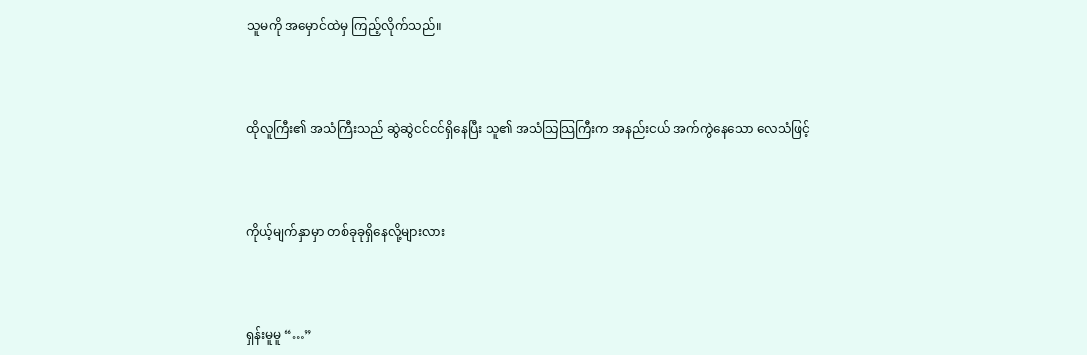သူမကို အမှောင်ထဲမှ ကြည့်လိုက်သည်။



ထိုလူကြီး၏ အသံကြီးသည် ဆွဲဆွဲငင်ငင်ရှိနေပြီး သူ၏ အသံသြသြကြီးက အနည်းငယ် အက်ကွဲနေသော လေသံဖြင့်



ကိုယ့်မျက်နှာမှာ တစ်ခုခုရှိနေလို့များလား



ရှန်းမူမူ “…”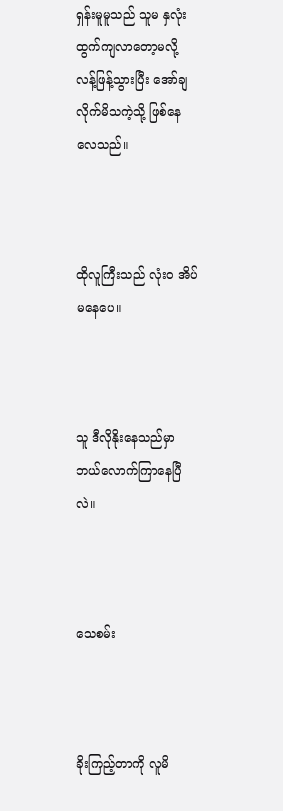ရှန်းမူမူသည် သူမ နှလုံးထွက်ကျလာတော့မလို့ လန့်ဖြန့်သွားပြီး အော်ချလိုက်မိသကဲ့သို့ ဖြစ်နေလေသည်။



ထိုလူကြီးသည် လုံးဝ အိပ်မနေပေ။



သူ ဒီလိုနိုးနေသည်မှာ ဘယ်လောက်ကြာနေပြီလဲ။



သေစမ်း



ခိုးကြည့်တာကို လူမိ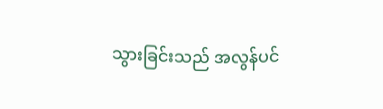သွားခြင်းသည် အလွန်ပင်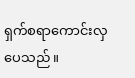ရှက်စရာကောင်းလှပေသည်။